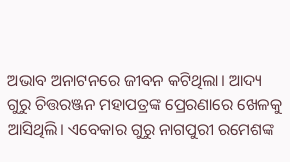ଅଭାବ ଅନାଟନରେ ଜୀବନ କଟିଥିଲା। ଆଦ୍ୟ ଗୁରୁ ଚିତ୍ତରଞ୍ଜନ ମହାପତ୍ରଙ୍କ ପ୍ରେରଣାରେ ଖେଳକୁ ଆସିଥିଲି। ଏବେକାର ଗୁରୁ ନାଗପୁରୀ ରମେଶଙ୍କ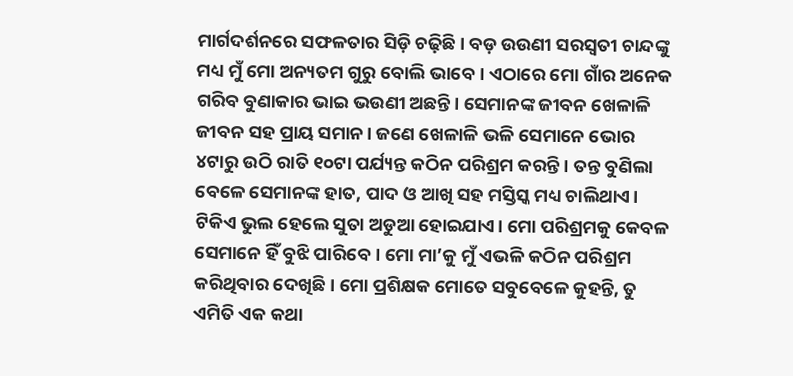ମାର୍ଗଦର୍ଶନରେ ସଫଳତାର ସିଡ଼ି ଚଢ଼ିଛି। ବଡ଼ ଉଉଣୀ ସରସ୍ୱତୀ ଚାନ୍ଦଙ୍କୁ ମଧ୍ୟ ମୁଁ ମୋ ଅନ୍ୟତମ ଗୁରୁ ବୋଲି ଭାବେ। ଏଠାରେ ମୋ ଗାଁର ଅନେକ ଗରିବ ବୁଣାକାର ଭାଇ ଭଉଣୀ ଅଛନ୍ତି। ସେମାନଙ୍କ ଜୀବନ ଖେଳାଳି ଜୀବନ ସହ ପ୍ରାୟ ସମାନ। ଜଣେ ଖେଳାଳି ଭଳି ସେମାନେ ଭୋର ୪ଟାରୁ ଉଠି ରାତି ୧୦ଟା ପର୍ଯ୍ୟନ୍ତ କଠିନ ପରିଶ୍ରମ କରନ୍ତି। ତନ୍ତ ବୁଣିଲା ବେଳେ ସେମାନଙ୍କ ହାତ, ପାଦ ଓ ଆଖି ସହ ମସ୍ତିସ୍କ ମଧ୍ୟ ଚାଲିଥାଏ। ଟିକିଏ ଭୁଲ ହେଲେ ସୁତା ଅଡୁଆ ହୋଇଯାଏ। ମୋ ପରିଶ୍ରମକୁ କେବଳ ସେମାନେ ହିଁ ବୁଝି ପାରିବେ। ମୋ ମା’କୁ ମୁଁ ଏଭଳି କଠିନ ପରିଶ୍ରମ କରିଥିବାର ଦେଖିଛି। ମୋ ପ୍ରଶିକ୍ଷକ ମୋତେ ସବୁବେଳେ କୁହନ୍ତି, ତୁ ଏମିତି ଏକ କଥା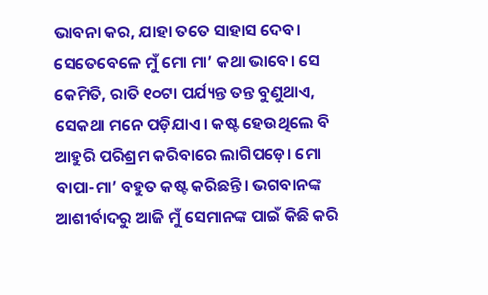ଭାବନା କର, ଯାହା ତତେ ସାହାସ ଦେବ। ସେତେବେଳେ ମୁଁ ମୋ ମା’ କଥା ଭାବେ। ସେ କେମିତି, ରାତି ୧୦ଟା ପର୍ଯ୍ୟନ୍ତ ତନ୍ତ ବୁଣୁଥାଏ, ସେକଥା ମନେ ପଡ଼ିଯାଏ। କଷ୍ଟ ହେଉଥିଲେ ବି ଆହୁରି ପରିଶ୍ରମ କରିବାରେ ଲାଗିପଡ଼େ। ମୋ ବାପା-ମା’ ବହୁତ କଷ୍ଟ କରିଛନ୍ତି। ଭଗବାନଙ୍କ ଆଶୀର୍ବାଦରୁ ଆଜି ମୁଁ ସେମାନଙ୍କ ପାଇଁ କିଛି କରି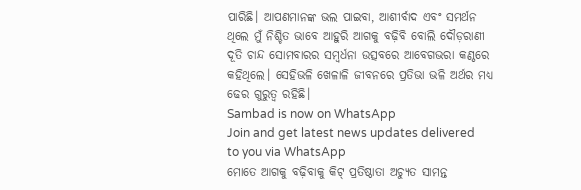ପାରିଛି। ଆପଣମାନଙ୍କ ଭଲ ପାଇବା, ଆଶୀର୍ବାଦ ଏବଂ ସମର୍ଥନ ଥିଲେ ମୁଁ ନିଶ୍ଚିତ ଭାବେ ଆହୁରି ଆଗକୁ ବଢ଼ିବି ବୋଲି ଦୌଡ଼ରାଣୀ ଦୂତି ଚାନ୍ଦ ସୋମବାରର ସମ୍ବର୍ଧନା ଉତ୍ସବରେ ଆବେଗଭରା କଣ୍ଠରେ କହିଥିଲେ। ସେହିଭଳି ଖେଳାଳି ଜୀବନରେ ପ୍ରତିଭା ଭଳି ଅର୍ଥର ମଧ୍ୟ ଢେର ଗୁରୁତ୍ୱ ରହିଛି।
Sambad is now on WhatsApp
Join and get latest news updates delivered to you via WhatsApp
ମୋତେ ଆଗକୁ ବଢ଼ିବାକୁ କିଟ୍ ପ୍ରତିଷ୍ଠାତା ଅଚ୍ୟୁତ ସାମନ୍ତ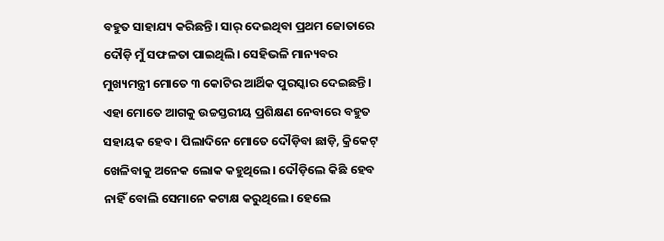ବହୁତ ସାହାଯ୍ୟ କରିଛନ୍ତି। ସାର୍ ଦେଇଥିବା ପ୍ରଥମ ଜୋତାରେ ଦୌଡ଼ି ମୁଁ ସଫଳତା ପାଇଥିଲି। ସେହିଭଳି ମାନ୍ୟବର ମୁଖ୍ୟମନ୍ତ୍ରୀ ମୋତେ ୩ କୋଟିର ଆର୍ଥିକ ପୁରସ୍କାର ଦେଇଛନ୍ତି। ଏହା ମୋତେ ଆଗକୁ ଉଚ୍ଚସ୍ତରୀୟ ପ୍ରଶିକ୍ଷଣ ନେବାରେ ବହୁତ ସହାୟକ ହେବ। ପିଲାଦିନେ ମୋତେ ଦୌଡ଼ିବା ଛାଡ଼ି, କ୍ରିକେଟ୍ ଖେଳିବାକୁ ଅନେକ ଲୋକ କହୁଥିଲେ। ଦୌଡ଼ିଲେ କିଛି ହେବ ନାହିଁ ବୋଲି ସେମାନେ କଟାକ୍ଷ କରୁଥିଲେ। ହେଲେ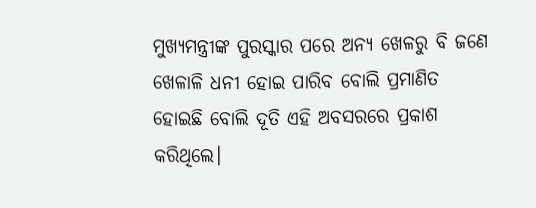ମୁଖ୍ୟମନ୍ତ୍ରୀଙ୍କ ପୁରସ୍କାର ପରେ ଅନ୍ୟ ଖେଳରୁ ବି ଜଣେ ଖେଳାଳି ଧନୀ ହୋଇ ପାରିବ ବୋଲି ପ୍ରମାଣିତ ହୋଇଛି ବୋଲି ଦୂତି ଏହି ଅବସରରେ ପ୍ରକାଶ କରିଥିଲେ।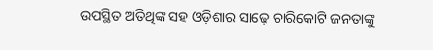ଉପସ୍ଥିତ ଅତିଥିଙ୍କ ସହ ଓଡ଼ିଶାର ସାଢ଼େ ଚାରିକୋଟି ଜନତାଙ୍କୁ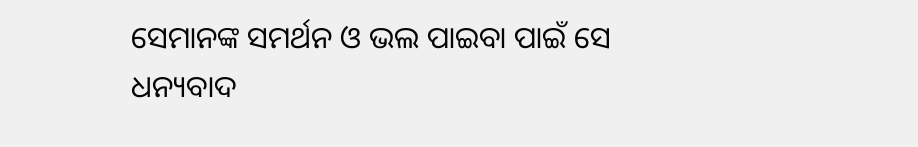ସେମାନଙ୍କ ସମର୍ଥନ ଓ ଭଲ ପାଇବା ପାଇଁ ସେ ଧନ୍ୟବାଦ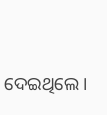ଦେଇଥିଲେ।